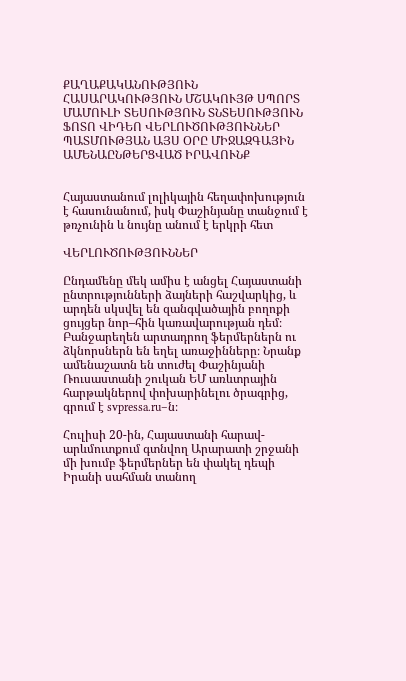ՔԱՂԱՔԱԿԱՆՈՒԹՅՈՒՆ ՀԱՍԱՐԱԿՈՒԹՅՈՒՆ ՄՇԱԿՈՒՅԹ ՍՊՈՐՏ ՄԱՄՈՒԼԻ ՏԵՍՈՒԹՅՈՒՆ ՏՆՏԵՍՈՒԹՅՈՒՆ ՖՈՏՈ ՎԻԴԵՈ ՎԵՐԼՈՒԾՈՒԹՅՈՒՆՆԵՐ ՊԱՏՄՈՒԹՅԱՆ ԱՅՍ ՕՐԸ ՄԻՋԱԶԳԱՅԻՆ ԱՄԵՆԱԸՆԹԵՐՑՎԱԾ ԻՐԱՎՈՒՆՔ


Հայաստանում լոլիկային հեղափոխություն է հասունանում, իսկ Փաշինյանը տանջում է թռչունին և նույնը անում է երկրի հետ

ՎԵՐԼՈՒԾՈՒԹՅՈՒՆՆԵՐ

Ընդամենը մեկ ամիս է անցել Հայաստանի ընտրությունների ձայների հաշվարկից, և արդեն սկսվել են զանգվածային բողոքի ցույցեր նոր–հին կառավարության դեմ։ Բանջարեղեն արտադրող ֆերմերներն ու ձկնորսներն են եղել առաջինները։ Նրանք ամենաշատն են տուժել Փաշինյանի Ռուսաստանի շուկան ԵՄ առևտրային հարթակներով փոխարինելու ծրագրից, գրում է svpressa.ru–ն։

Հուլիսի 20-ին, Հայաստանի հարավ-արևմուտքում գտնվող Արարատի շրջանի մի խումբ ֆերմերներ են փակել դեպի Իրանի սահման տանող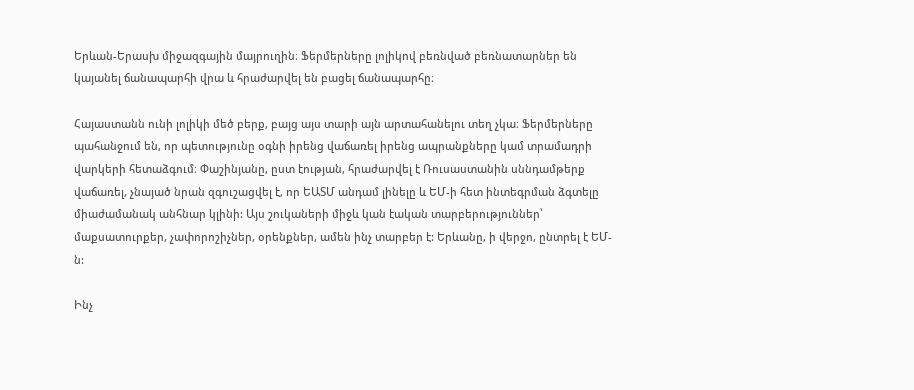Երևան-Երասխ միջազգային մայրուղին։ Ֆերմերները լոլիկով բեռնված բեռնատարներ են կայանել ճանապարհի վրա և հրաժարվել են բացել ճանապարհը։

Հայաստանն ունի լոլիկի մեծ բերք, բայց այս տարի այն արտահանելու տեղ չկա։ Ֆերմերները պահանջում են, որ պետությունը օգնի իրենց վաճառել իրենց ապրանքները կամ տրամադրի վարկերի հետաձգում։ Փաշինյանը, ըստ էության, հրաժարվել է Ռուսաստանին սննդամթերք վաճառել, չնայած նրան զգուշացվել է, որ ԵԱՏՄ անդամ լինելը և ԵՄ-ի հետ ինտեգրման ձգտելը միաժամանակ անհնար կլինի: Այս շուկաների միջև կան էական տարբերություններ՝ մաքսատուրքեր, չափորոշիչներ, օրենքներ, ամեն ինչ տարբեր է: Երևանը, ի վերջո, ընտրել է ԵՄ-ն:

Ինչ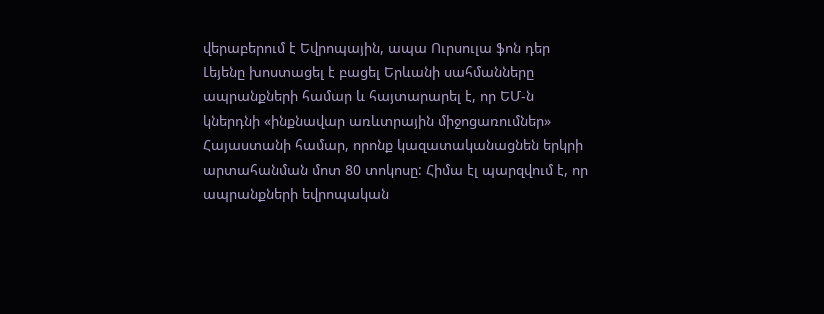վերաբերում է Եվրոպային, ապա Ուրսուլա ֆոն դեր Լեյենը խոստացել է բացել Երևանի սահմանները ապրանքների համար և հայտարարել է, որ ԵՄ-ն կներդնի «ինքնավար առևտրային միջոցառումներ» Հայաստանի համար, որոնք կազատականացնեն երկրի արտահանման մոտ 80 տոկոսը: Հիմա էլ պարզվում է, որ ապրանքների եվրոպական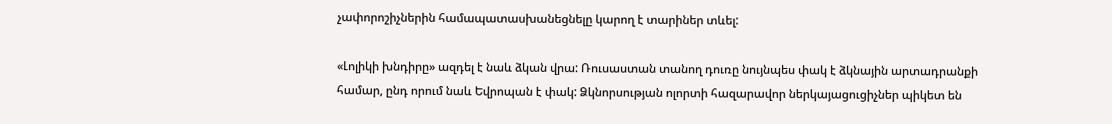չափորոշիչներին համապատասխանեցնելը կարող է տարիներ տևել:

«Լոլիկի խնդիրը» ազդել է նաև ձկան վրա: Ռուսաստան տանող դուռը նույնպես փակ է ձկնային արտադրանքի համար, ընդ որում նաև Եվրոպան է փակ: Ձկնորսության ոլորտի հազարավոր ներկայացուցիչներ պիկետ են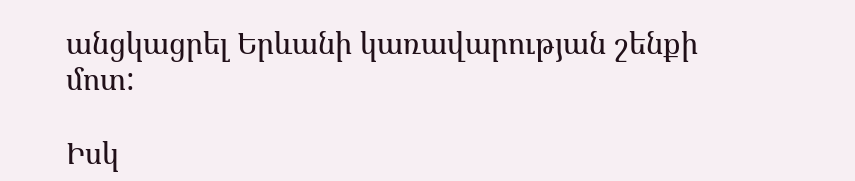անցկացրել Երևանի կառավարության շենքի մոտ:

Իսկ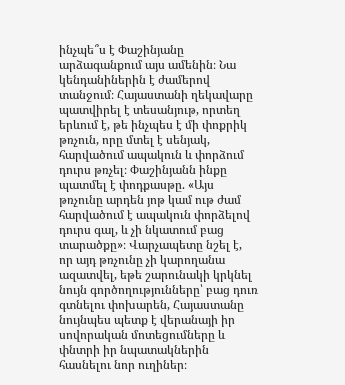ինչպե՞ս է Փաշինյանը արձագանքում այս ամենին։ Նա կենդանիներին է ժամերով տանջում։ Հայաստանի ղեկավարը պատվիրել է տեսանյութ, որտեղ երևում է, թե ինչպես է մի փոքրիկ թռչուն, որը մտել է սենյակ, հարվածում ապակուն և փորձում դուրս թռչել։ Փաշինյանն ինքը պատմել է փոդքասթը. «Այս թռչունը արդեն յոթ կամ ութ ժամ հարվածում է ապակուն փորձելով դուրս գալ, և չի նկատում բաց տարածքը»։ Վարչապետը նշել է, որ այդ թռչունը չի կարողանա ազատվել, եթե շարունակի կրկնել նույն գործողությունները՝ բաց դուռ գտնելու փոխարեն, Հայաստանը նույնպես պետք է վերանայի իր սովորական մոտեցումները և փնտրի իր նպատակներին հասնելու նոր ուղիներ։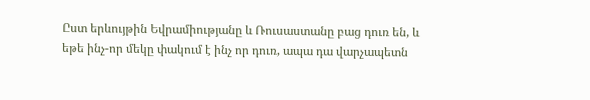Ըստ երևույթին Եվրամիությանը և Ռուսաստանը բաց դուռ են, և եթե ինչ-որ մեկը փակում է ինչ որ դուռ, ապա դա վարչապետն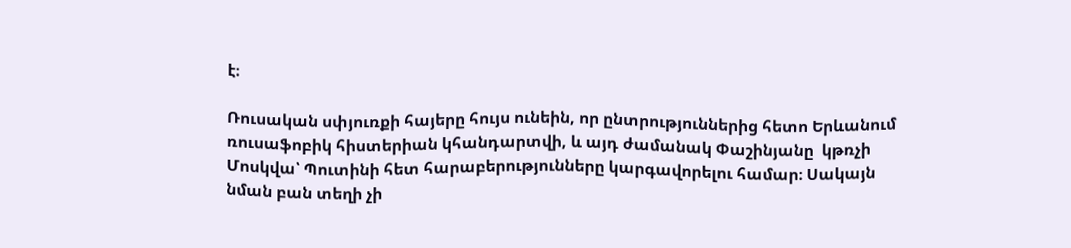է։

Ռուսական սփյուռքի հայերը հույս ունեին, որ ընտրություններից հետո Երևանում ռուսաֆոբիկ հիստերիան կհանդարտվի, և այդ ժամանակ Փաշինյանը  կթռչի Մոսկվա՝ Պուտինի հետ հարաբերությունները կարգավորելու համար։ Սակայն նման բան տեղի չի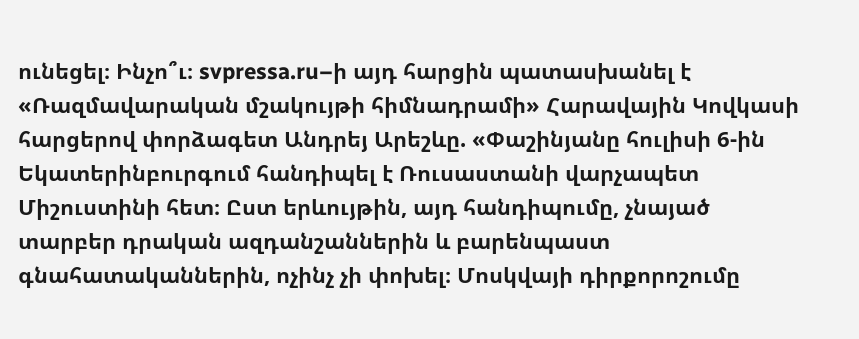ունեցել։ Ինչո՞ւ։ svpressa.ru–ի այդ հարցին պատասխանել է «Ռազմավարական մշակույթի հիմնադրամի» Հարավային Կովկասի հարցերով փորձագետ Անդրեյ Արեշևը. «Փաշինյանը հուլիսի 6-ին Եկատերինբուրգում հանդիպել է Ռուսաստանի վարչապետ Միշուստինի հետ։ Ըստ երևույթին, այդ հանդիպումը, չնայած տարբեր դրական ազդանշաններին և բարենպաստ գնահատականներին, ոչինչ չի փոխել։ Մոսկվայի դիրքորոշումը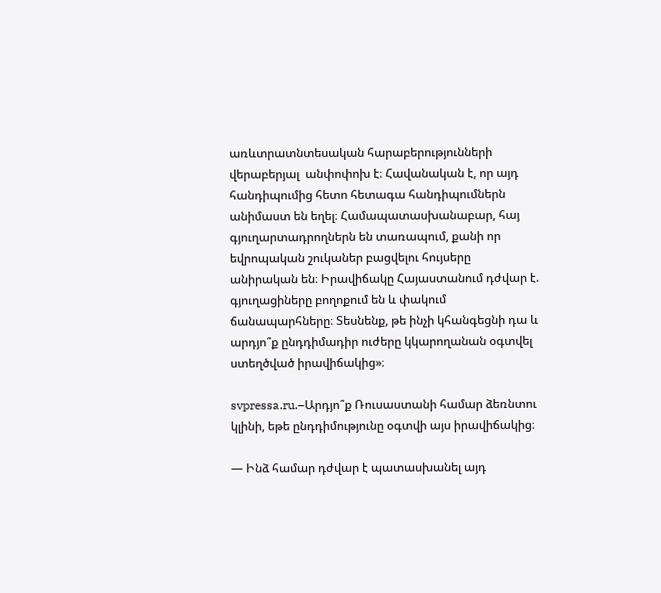առևտրատնտեսական հարաբերությունների վերաբերյալ  անփոփոխ է։ Հավանական է, որ այդ հանդիպումից հետո հետագա հանդիպումներն անիմաստ են եղել։ Համապատասխանաբար, հայ գյուղարտադրողներն են տառապում, քանի որ եվրոպական շուկաներ բացվելու հույսերը անիրական են։ Իրավիճակը Հայաստանում դժվար է. գյուղացիները բողոքում են և փակում ճանապարհները։ Տեսնենք, թե ինչի կհանգեցնի դա և արդյո՞ք ընդդիմադիր ուժերը կկարողանան օգտվել ստեղծված իրավիճակից»։

svpressa.ru.–Արդյո՞ք Ռուսաստանի համար ձեռնտու կլինի, եթե ընդդիմությունը օգտվի այս իրավիճակից։

— Ինձ համար դժվար է պատասխանել այդ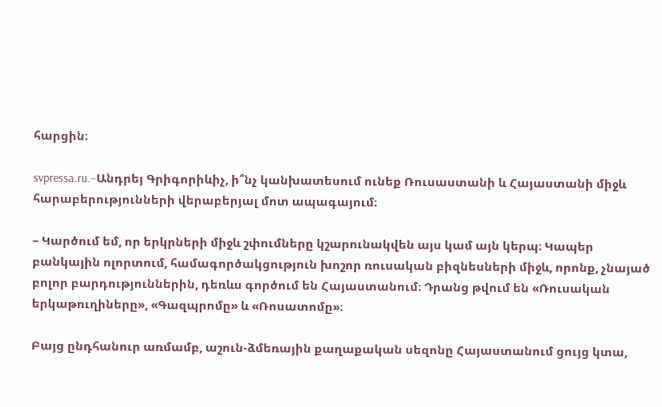հարցին։

svpressa.ru.–Անդրեյ Գրիգորիևիչ, ի՞նչ կանխատեսում ունեք Ռուսաստանի և Հայաստանի միջև հարաբերությունների վերաբերյալ մոտ ապագայում։

– Կարծում եմ, որ երկրների միջև շփումները կշարունակվեն այս կամ այն կերպ։ Կապեր բանկային ոլորտում, համագործակցություն խոշոր ռուսական բիզնեսների միջև, որոնք, չնայած բոլոր բարդություններին, դեռևս գործում են Հայաստանում։ Դրանց թվում են «Ռուսական երկաթուղիները», «Գազպրոմը» և «Ռոսատոմը»։

Բայց ընդհանուր առմամբ, աշուն-ձմեռային քաղաքական սեզոնը Հայաստանում ցույց կտա,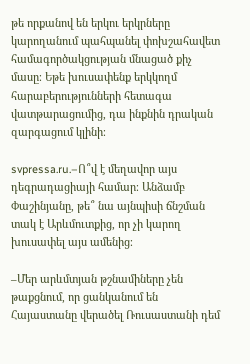թե որքանով են երկու երկրները կարողանում պահպանել փոխշահավետ համագործակցության մնացած քիչ մասը։ Եթե խուսափենք երկկողմ հարաբերությունների հետագա վատթարացումից, դա ինքնին դրական զարգացում կլինի։

svpressa.ru.–Ո՞վ է մեղավոր այս դեգրադացիայի համար։ Անձամբ Փաշինյանը, թե՞ նա այնպիսի ճնշման տակ է Արևմուտքից, որ չի կարող խուսափել այս ամենից։

–Մեր արևմտյան թշնամիները չեն թաքցնում, որ ցանկանում են Հայաստանը վերածել Ռուսաստանի դեմ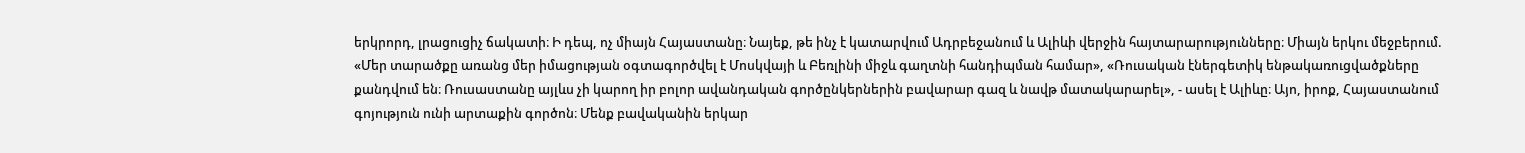երկրորդ, լրացուցիչ ճակատի։ Ի դեպ, ոչ միայն Հայաստանը։ Նայեք, թե ինչ է կատարվում Ադրբեջանում և Ալիևի վերջին հայտարարությունները։ Միայն երկու մեջբերում. «Մեր տարածքը առանց մեր իմացության օգտագործվել է Մոսկվայի և Բեռլինի միջև գաղտնի հանդիպման համար», «Ռուսական էներգետիկ ենթակառուցվածքները քանդվում են։ Ռուսաստանը այլևս չի կարող իր բոլոր ավանդական գործընկերներին բավարար գազ և նավթ մատակարարել», - ասել է Ալիևը։ Այո, իրոք, Հայաստանում գոյություն ունի արտաքին գործոն։ Մենք բավականին երկար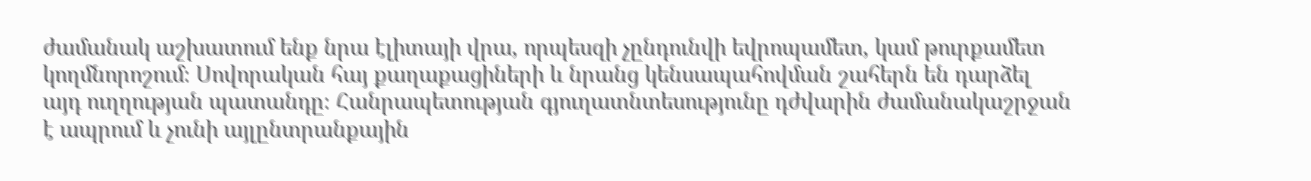ժամանակ աշխատում ենք նրա էլիտայի վրա, որպեսզի չընդունվի եվրոպամետ, կամ թուրքամետ կողմնորոշում։ Սովորական հայ քաղաքացիների և նրանց կենսապահովման շահերն են դարձել այդ ուղղության պատանդը։ Հանրապետության գյուղատնտեսությունը դժվարին ժամանակաշրջան է ապրում և չունի այլընտրանքային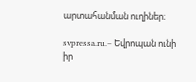արտահանման ուղիներ։

svpressa.ru.– Եվրոպան ունի իր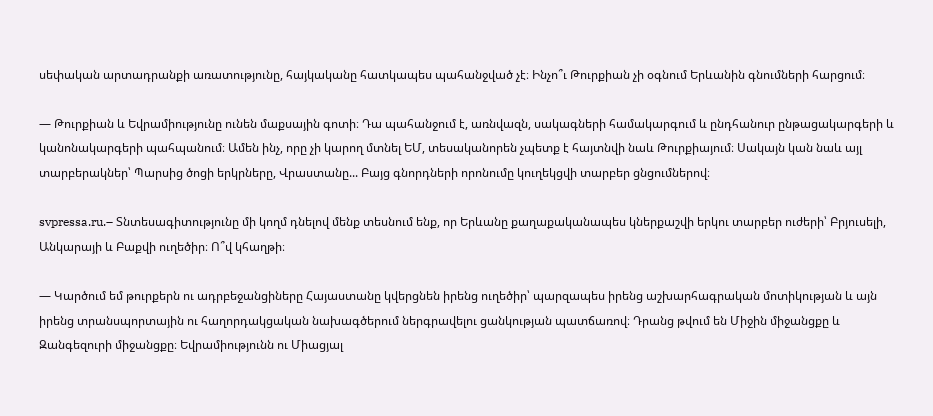սեփական արտադրանքի առատությունը, հայկականը հատկապես պահանջված չէ։ Ինչո՞ւ Թուրքիան չի օգնում Երևանին գնումների հարցում։

— Թուրքիան և Եվրամիությունը ունեն մաքսային գոտի։ Դա պահանջում է, առնվազն, սակագների համակարգում և ընդհանուր ընթացակարգերի և կանոնակարգերի պահպանում։ Ամեն ինչ, որը չի կարող մտնել ԵՄ, տեսականորեն չպետք է հայտնվի նաև Թուրքիայում։ Սակայն կան նաև այլ տարբերակներ՝ Պարսից ծոցի երկրները, Վրաստանը... Բայց գնորդների որոնումը կուղեկցվի տարբեր ցնցումներով։

svpressa.ru.– Տնտեսագիտությունը մի կողմ դնելով մենք տեսնում ենք, որ Երևանը քաղաքականապես կներքաշվի երկու տարբեր ուժերի՝ Բրյուսելի, Անկարայի և Բաքվի ուղեծիր։ Ո՞վ կհաղթի։

— Կարծում եմ թուրքերն ու ադրբեջանցիները Հայաստանը կվերցնեն իրենց ուղեծիր՝ պարզապես իրենց աշխարհագրական մոտիկության և այն իրենց տրանսպորտային ու հաղորդակցական նախագծերում ներգրավելու ցանկության պատճառով։ Դրանց թվում են Միջին միջանցքը և Զանգեզուրի միջանցքը։ Եվրամիությունն ու Միացյալ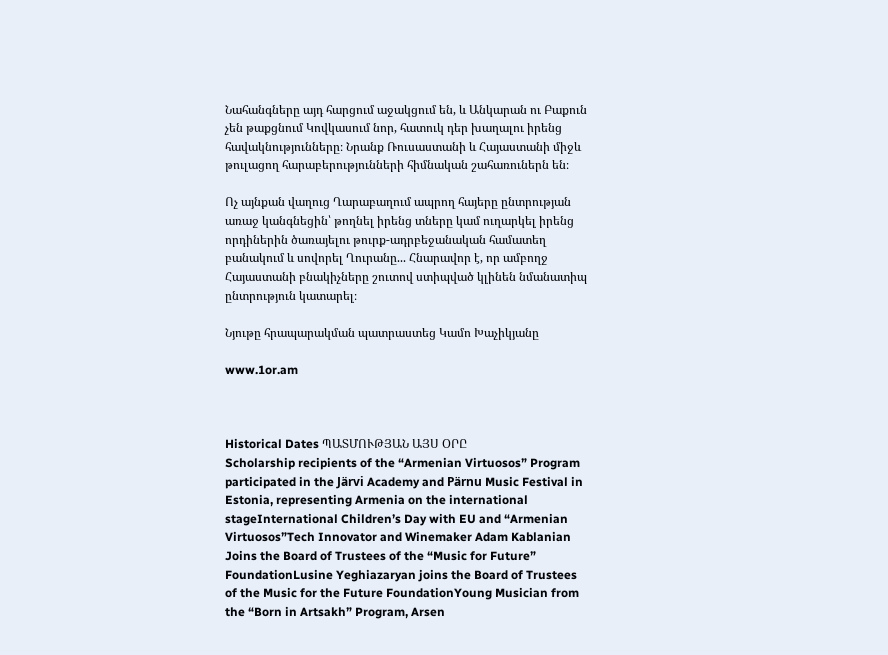Նահանգները այդ հարցում աջակցում են, և Անկարան ու Բաքուն չեն թաքցնում Կովկասում նոր, հատուկ դեր խաղալու իրենց հավակնությունները։ Նրանք Ռուսաստանի և Հայաստանի միջև թուլացող հարաբերությունների հիմնական շահառուներն են։

Ոչ այնքան վաղուց Ղարաբաղում ապրող հայերը ընտրության առաջ կանգնեցին՝ թողնել իրենց տները կամ ուղարկել իրենց որդիներին ծառայելու թուրք-ադրբեջանական համատեղ բանակում և սովորել Ղուրանը... Հնարավոր է, որ ամբողջ Հայաստանի բնակիչները շուտով ստիպված կլինեն նմանատիպ ընտրություն կատարել։

Նյութը հրապարակման պատրաստեց Կամո Խաչիկյանը

www.1or.am



Historical Dates ՊԱՏՄՈՒԹՅԱՆ ԱՅՍ ՕՐԸ
Scholarship recipients of the “Armenian Virtuosos” Program participated in the Järvi Academy and Pärnu Music Festival in Estonia, representing Armenia on the international stageInternational Children’s Day with EU and “Armenian Virtuosos”Tech Innovator and Winemaker Adam Kablanian Joins the Board of Trustees of the “Music for Future” FoundationLusine Yeghiazaryan joins the Board of Trustees of the Music for the Future FoundationYoung Musician from the “Born in Artsakh” Program, Arsen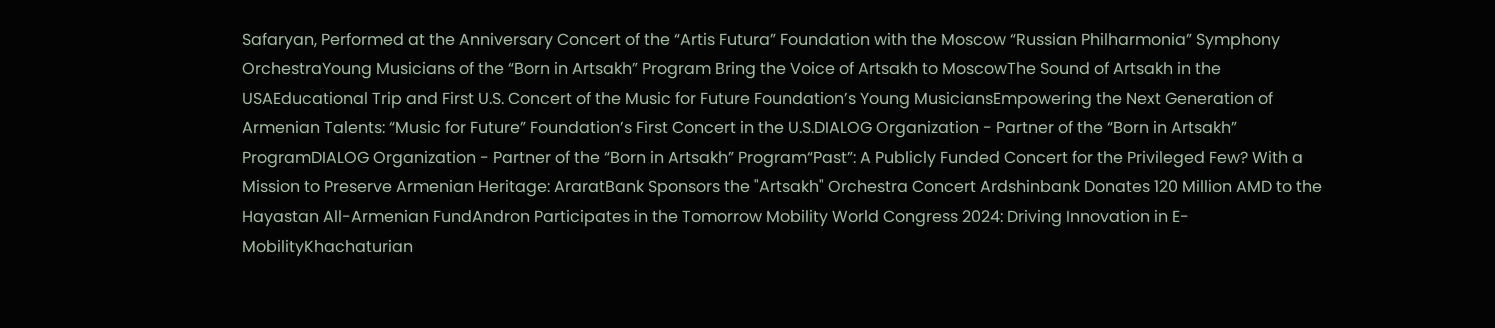Safaryan, Performed at the Anniversary Concert of the “Artis Futura” Foundation with the Moscow “Russian Philharmonia” Symphony OrchestraYoung Musicians of the “Born in Artsakh” Program Bring the Voice of Artsakh to MoscowThe Sound of Artsakh in the USAEducational Trip and First U.S. Concert of the Music for Future Foundation’s Young MusiciansEmpowering the Next Generation of Armenian Talents: “Music for Future” Foundation’s First Concert in the U.S.DIALOG Organization - Partner of the “Born in Artsakh” ProgramDIALOG Organization - Partner of the “Born in Artsakh” Program“Past”: A Publicly Funded Concert for the Privileged Few? With a Mission to Preserve Armenian Heritage: AraratBank Sponsors the "Artsakh" Orchestra Concert Ardshinbank Donates 120 Million AMD to the Hayastan All-Armenian FundAndron Participates in the Tomorrow Mobility World Congress 2024: Driving Innovation in E-MobilityKhachaturian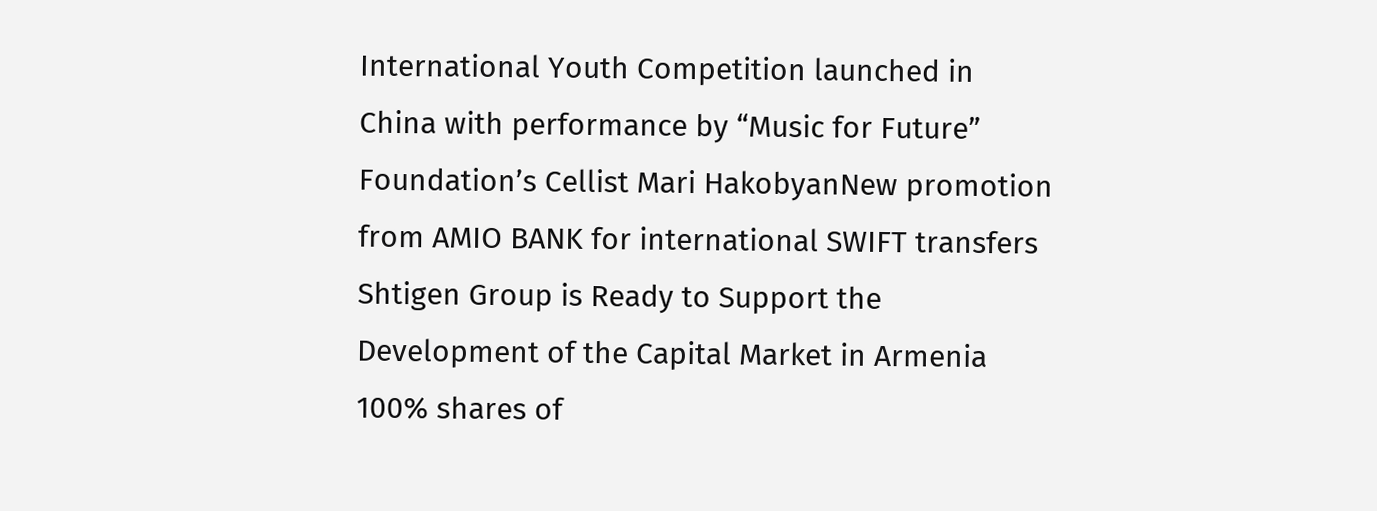International Youth Competition launched in China with performance by “Music for Future” Foundation’s Cellist Mari HakobyanNew promotion from AMIO BANK for international SWIFT transfers Shtigen Group is Ready to Support the Development of the Capital Market in Armenia 100% shares of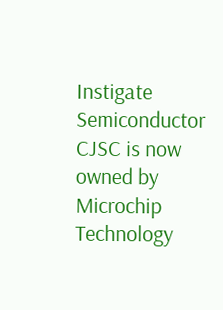Instigate Semiconductor CJSC is now owned by Microchip Technology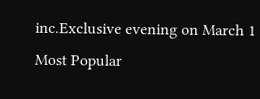inc.Exclusive evening on March 1
Most Popular